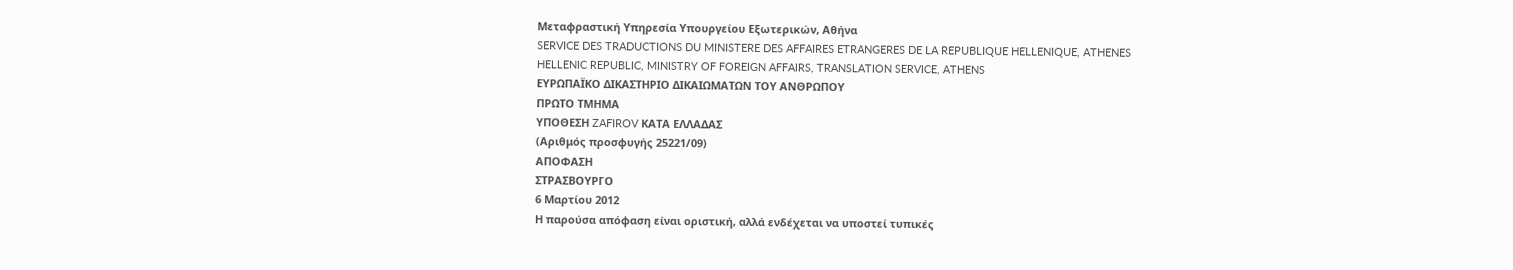Μεταφραστική Υπηρεσία Υπουργείου Εξωτερικών, Αθήνα
SERVICE DES TRADUCTIONS DU MINISTERE DES AFFAIRES ETRANGERES DE LA REPUBLIQUE HELLENIQUE, ATHENES
HELLENIC REPUBLIC, MINISTRY OF FOREIGN AFFAIRS, TRANSLATION SERVICE, ATHENS
ΕΥΡΩΠΑΪΚΟ ΔΙΚΑΣΤΗΡΙΟ ΔΙΚΑΙΩΜΑΤΩΝ ΤΟΥ ΑΝΘΡΩΠΟΥ
ΠΡΩΤΟ ΤΜΗΜΑ
ΥΠΟΘΕΣΗ ZAFIROV ΚΑΤΑ ΕΛΛΑΔΑΣ
(Αριθμός προσφυγής 25221/09)
ΑΠΟΦΑΣΗ
ΣΤΡΑΣΒΟΥΡΓΟ
6 Μαρτίου 2012
Η παρούσα απόφαση είναι οριστική, αλλά ενδέχεται να υποστεί τυπικές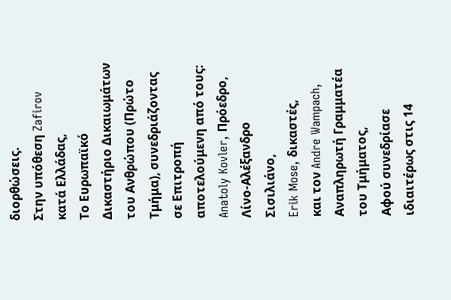διορθώσεις.
Στην υπόθεση Zafirov κατά Ελλάδας,
Το Ευρωπαϊκό Δικαστήριο Δικαιωμάτων του Ανθρώπου (Πρώτο Τμήμα), συνεδριάζοντας σε Επιτροπή αποτελούμενη από τους:
Anatoly Kovler, Πρόεδρο,
Λίνο-Αλέξανδρο Σισιλιάνο,
Erik Mose, δικαστές,
και τον Andre Wampach, Αναπληρωτή Γραμματέα του Τμήματος,
Αφού συνεδρίασε ιδιαιτέρως στις 14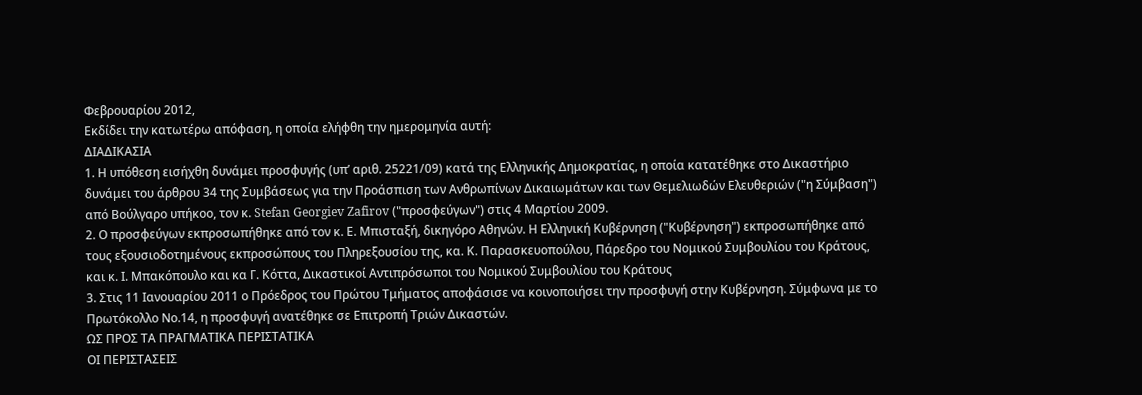Φεβρουαρίου 2012,
Εκδίδει την κατωτέρω απόφαση, η οποία ελήφθη την ημερομηνία αυτή:
ΔΙΑΔΙΚΑΣΙΑ
1. Η υπόθεση εισήχθη δυνάμει προσφυγής (υπ’ αριθ. 25221/09) κατά της Ελληνικής Δημοκρατίας, η οποία κατατέθηκε στο Δικαστήριο δυνάμει του άρθρου 34 της Συμβάσεως για την Προάσπιση των Ανθρωπίνων Δικαιωμάτων και των Θεμελιωδών Ελευθεριών ("η Σύμβαση") από Βούλγαρο υπήκοο, τον κ. Stefan Georgiev Zafirov ("προσφεύγων") στις 4 Μαρτίου 2009.
2. Ο προσφεύγων εκπροσωπήθηκε από τον κ. Ε. Μπισταξή, δικηγόρο Αθηνών. Η Ελληνική Κυβέρνηση ("Κυβέρνηση") εκπροσωπήθηκε από τους εξουσιοδοτημένους εκπροσώπους του Πληρεξουσίου της, κα. Κ. Παρασκευοπούλου, Πάρεδρο του Νομικού Συμβουλίου του Κράτους, και κ. Ι. Μπακόπουλο και κα Γ. Κόττα, Δικαστικοί Αντιπρόσωποι του Νομικού Συμβουλίου του Κράτους
3. Στις 11 Ιανουαρίου 2011 ο Πρόεδρος του Πρώτου Τμήματος αποφάσισε να κοινοποιήσει την προσφυγή στην Κυβέρνηση. Σύμφωνα με το Πρωτόκολλο Νο.14, η προσφυγή ανατέθηκε σε Επιτροπή Τριών Δικαστών.
ΩΣ ΠΡΟΣ ΤΑ ΠΡΑΓΜΑΤΙΚΑ ΠΕΡΙΣΤΑΤΙΚΑ
ΟΙ ΠΕΡΙΣΤΑΣΕΙΣ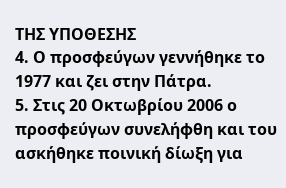ΤΗΣ ΥΠΟΘΕΣΗΣ
4. Ο προσφεύγων γεννήθηκε το 1977 και ζει στην Πάτρα.
5. Στις 20 Οκτωβρίου 2006 ο προσφεύγων συνελήφθη και του ασκήθηκε ποινική δίωξη για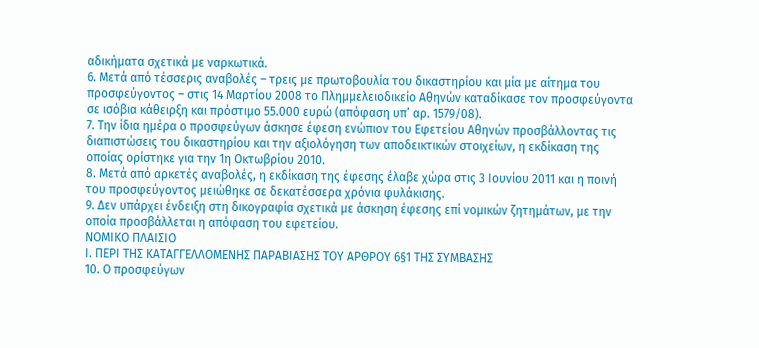αδικήματα σχετικά με ναρκωτικά.
6. Μετά από τέσσερις αναβολές – τρεις με πρωτοβουλία του δικαστηρίου και μία με αίτημα του προσφεύγοντος – στις 14 Μαρτίου 2008 το Πλημμελειοδικείο Αθηνών καταδίκασε τον προσφεύγοντα σε ισόβια κάθειρξη και πρόστιμο 55.000 ευρώ (απόφαση υπ’ αρ. 1579/08).
7. Την ίδια ημέρα ο προσφεύγων άσκησε έφεση ενώπιον του Εφετείου Αθηνών προσβάλλοντας τις διαπιστώσεις του δικαστηρίου και την αξιολόγηση των αποδεικτικών στοιχείων, η εκδίκαση της οποίας ορίστηκε για την 1η Οκτωβρίου 2010.
8. Μετά από αρκετές αναβολές, η εκδίκαση της έφεσης έλαβε χώρα στις 3 Ιουνίου 2011 και η ποινή του προσφεύγοντος μειώθηκε σε δεκατέσσερα χρόνια φυλάκισης.
9. Δεν υπάρχει ένδειξη στη δικογραφία σχετικά με άσκηση έφεσης επί νομικών ζητημάτων, με την οποία προσβάλλεται η απόφαση του εφετείου.
ΝΟΜΙΚΟ ΠΛΑΙΣΙΟ
Ι. ΠΕΡΙ ΤΗΣ ΚΑΤΑΓΓΕΛΛΟΜΕΝΗΣ ΠΑΡΑΒΙΑΣΗΣ ΤΟΥ ΑΡΘΡΟΥ 6§1 ΤΗΣ ΣΥΜΒΑΣΗΣ
10. Ο προσφεύγων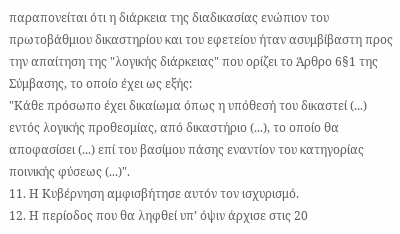παραπονείται ότι η διάρκεια της διαδικασίας ενώπιον του πρωτοβάθμιου δικαστηρίου και του εφετείου ήταν ασυμβίβαστη προς την απαίτηση της "λογικής διάρκειας" που ορίζει το Άρθρο 6§1 της Σύμβασης, το οποίο έχει ως εξής:
"Κάθε πρόσωπο έχει δικαίωμα όπως η υπόθεσή του δικαστεί (...) εντός λογικής προθεσμίας, από δικαστήριο (...), το οποίο θα αποφασίσει (...) επί του βασίμου πάσης εναντίον του κατηγορίας ποινικής φύσεως (...)".
11. Η Κυβέρνηση αμφισβήτησε αυτόν τον ισχυρισμό.
12. Η περίοδος που θα ληφθεί υπ’ όψιν άρχισε στις 20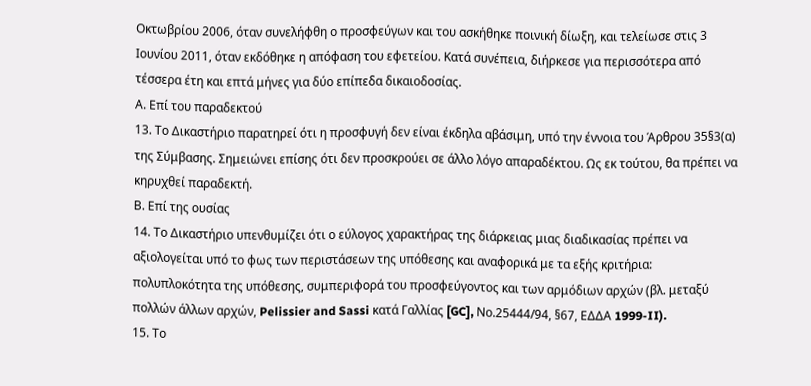Οκτωβρίου 2006, όταν συνελήφθη ο προσφεύγων και του ασκήθηκε ποινική δίωξη, και τελείωσε στις 3 Ιουνίου 2011, όταν εκδόθηκε η απόφαση του εφετείου. Κατά συνέπεια, διήρκεσε για περισσότερα από τέσσερα έτη και επτά μήνες για δύο επίπεδα δικαιοδοσίας.
Α. Επί του παραδεκτού
13. Το Δικαστήριο παρατηρεί ότι η προσφυγή δεν είναι έκδηλα αβάσιμη, υπό την έννοια του Άρθρου 35§3(α) της Σύμβασης. Σημειώνει επίσης ότι δεν προσκρούει σε άλλο λόγο απαραδέκτου. Ως εκ τούτου, θα πρέπει να κηρυχθεί παραδεκτή.
Β. Επί της ουσίας
14. Το Δικαστήριο υπενθυμίζει ότι ο εύλογος χαρακτήρας της διάρκειας μιας διαδικασίας πρέπει να αξιολογείται υπό το φως των περιστάσεων της υπόθεσης και αναφορικά με τα εξής κριτήρια: πολυπλοκότητα της υπόθεσης, συμπεριφορά του προσφεύγοντος και των αρμόδιων αρχών (βλ. μεταξύ πολλών άλλων αρχών, Pelissier and Sassi κατά Γαλλίας [GC], Νο.25444/94, §67, ΕΔΔΑ 1999-II).
15. Το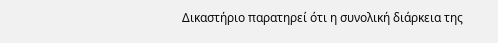Δικαστήριο παρατηρεί ότι η συνολική διάρκεια της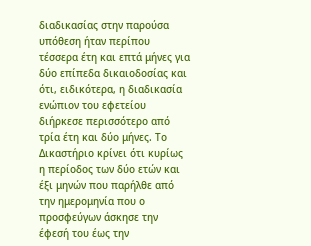διαδικασίας στην παρούσα υπόθεση ήταν περίπου τέσσερα έτη και επτά μήνες για δύο επίπεδα δικαιοδοσίας και ότι, ειδικότερα, η διαδικασία ενώπιον του εφετείου διήρκεσε περισσότερο από τρία έτη και δύο μήνες. Το Δικαστήριο κρίνει ότι κυρίως η περίοδος των δύο ετών και έξι μηνών που παρήλθε από την ημερομηνία που ο προσφεύγων άσκησε την έφεσή του έως την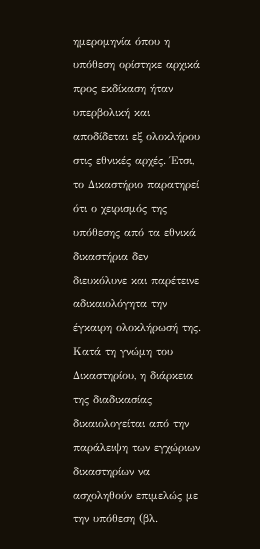ημερομηνία όπου η υπόθεση ορίστηκε αρχικά προς εκδίκαση ήταν υπερβολική και αποδίδεται εξ ολοκλήρου στις εθνικές αρχές. Έτσι, το Δικαστήριο παρατηρεί ότι ο χειρισμός της υπόθεσης από τα εθνικά δικαστήρια δεν διευκόλυνε και παρέτεινε αδικαιολόγητα την έγκαιρη ολοκλήρωσή της. Κατά τη γνώμη του Δικαστηρίου, η διάρκεια της διαδικασίας δικαιολογείται από την παράλειψη των εγχώριων δικαστηρίων να ασχοληθούν επιμελώς με την υπόθεση (βλ.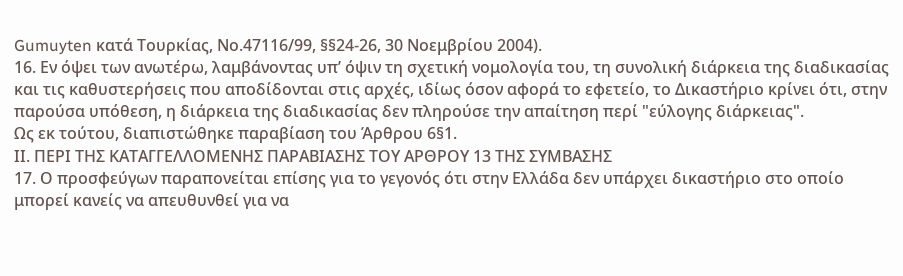Gumuyten κατά Τουρκίας, Νο.47116/99, §§24-26, 30 Νοεμβρίου 2004).
16. Εν όψει των ανωτέρω, λαμβάνοντας υπ’ όψιν τη σχετική νομολογία του, τη συνολική διάρκεια της διαδικασίας και τις καθυστερήσεις που αποδίδονται στις αρχές, ιδίως όσον αφορά το εφετείο, το Δικαστήριο κρίνει ότι, στην παρούσα υπόθεση, η διάρκεια της διαδικασίας δεν πληρούσε την απαίτηση περί "εύλογης διάρκειας".
Ως εκ τούτου, διαπιστώθηκε παραβίαση του Άρθρου 6§1.
ΙΙ. ΠΕΡΙ ΤΗΣ ΚΑΤΑΓΓΕΛΛΟΜΕΝΗΣ ΠΑΡΑΒΙΑΣΗΣ ΤΟΥ ΑΡΘΡΟΥ 13 ΤΗΣ ΣΥΜΒΑΣΗΣ
17. Ο προσφεύγων παραπονείται επίσης για το γεγονός ότι στην Ελλάδα δεν υπάρχει δικαστήριο στο οποίο μπορεί κανείς να απευθυνθεί για να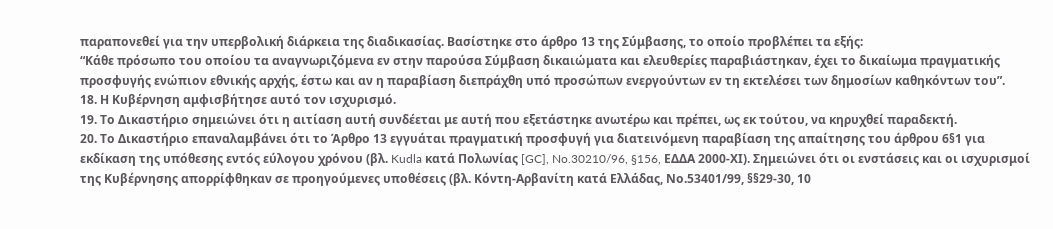παραπονεθεί για την υπερβολική διάρκεια της διαδικασίας. Βασίστηκε στο άρθρο 13 της Σύμβασης, το οποίο προβλέπει τα εξής:
“Κάθε πρόσωπο του οποίου τα αναγνωριζόμενα εν στην παρούσα Σύμβαση δικαιώματα και ελευθερίες παραβιάστηκαν, έχει το δικαίωμα πραγματικής προσφυγής ενώπιον εθνικής αρχής, έστω και αν η παραβίαση διεπράχθη υπό προσώπων ενεργούντων εν τη εκτελέσει των δημοσίων καθηκόντων του”.
18. Η Κυβέρνηση αμφισβήτησε αυτό τον ισχυρισμό.
19. Το Δικαστήριο σημειώνει ότι η αιτίαση αυτή συνδέεται με αυτή που εξετάστηκε ανωτέρω και πρέπει, ως εκ τούτου, να κηρυχθεί παραδεκτή.
20. Το Δικαστήριο επαναλαμβάνει ότι το Άρθρο 13 εγγυάται πραγματική προσφυγή για διατεινόμενη παραβίαση της απαίτησης του άρθρου 6§1 για εκδίκαση της υπόθεσης εντός εύλογου χρόνου (βλ. Kudla κατά Πολωνίας [GC], No.30210/96, §156, ΕΔΔΑ 2000-ΧΙ). Σημειώνει ότι οι ενστάσεις και οι ισχυρισμοί της Κυβέρνησης απορρίφθηκαν σε προηγούμενες υποθέσεις (βλ. Κόντη-Αρβανίτη κατά Ελλάδας, Νο.53401/99, §§29-30, 10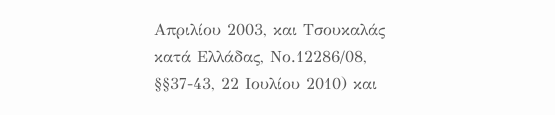Απριλίου 2003, και Τσουκαλάς κατά Ελλάδας, Νο.12286/08, §§37-43, 22 Ιουλίου 2010) και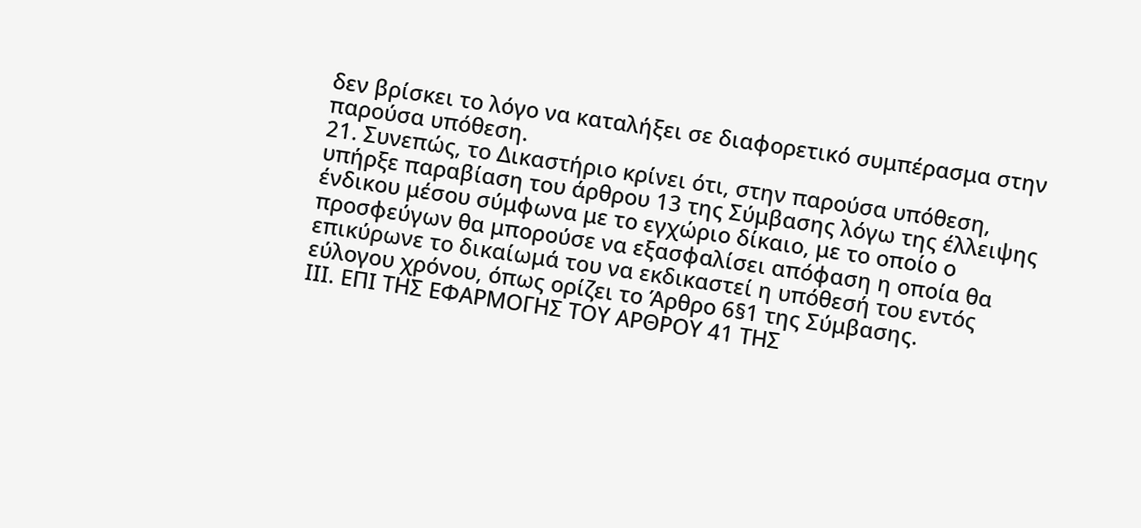δεν βρίσκει το λόγο να καταλήξει σε διαφορετικό συμπέρασμα στην παρούσα υπόθεση.
21. Συνεπώς, το Δικαστήριο κρίνει ότι, στην παρούσα υπόθεση, υπήρξε παραβίαση του άρθρου 13 της Σύμβασης λόγω της έλλειψης ένδικου μέσου σύμφωνα με το εγχώριο δίκαιο, με το οποίο ο προσφεύγων θα μπορούσε να εξασφαλίσει απόφαση η οποία θα επικύρωνε το δικαίωμά του να εκδικαστεί η υπόθεσή του εντός εύλογου χρόνου, όπως ορίζει το Άρθρο 6§1 της Σύμβασης.
ΙΙΙ. ΕΠΙ ΤΗΣ ΕΦΑΡΜΟΓΗΣ ΤΟΥ ΑΡΘΡΟΥ 41 ΤΗΣ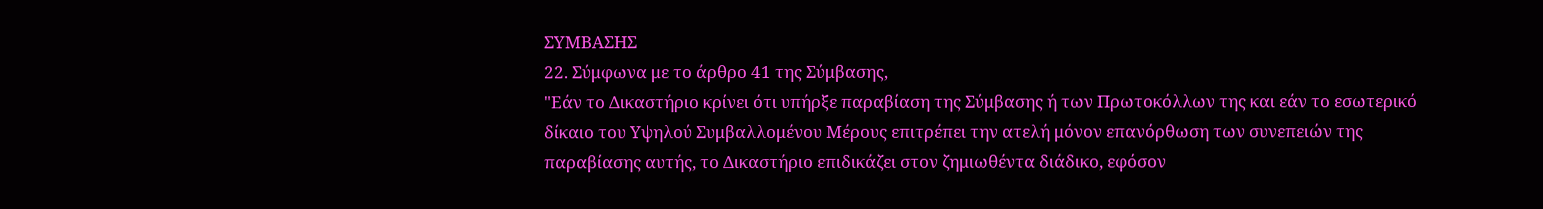ΣΥΜΒΑΣΗΣ
22. Σύμφωνα με το άρθρο 41 της Σύμβασης,
"Εάν το Δικαστήριο κρίνει ότι υπήρξε παραβίαση της Σύμβασης ή των Πρωτοκόλλων της και εάν το εσωτερικό δίκαιο του Υψηλού Συμβαλλομένου Μέρους επιτρέπει την ατελή μόνον επανόρθωση των συνεπειών της παραβίασης αυτής, το Δικαστήριο επιδικάζει στον ζημιωθέντα διάδικο, εφόσον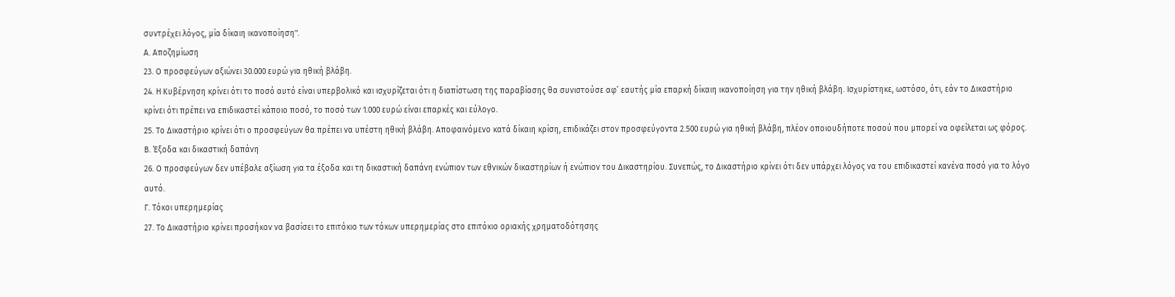συντρέχει λόγος, μία δίκαιη ικανοποίηση".
Α. Αποζημίωση
23. Ο προσφεύγων αξιώνει 30.000 ευρώ για ηθική βλάβη.
24. Η Κυβέρνηση κρίνει ότι το ποσό αυτό είναι υπερβολικό και ισχυρίζεται ότι η διαπίστωση της παραβίασης θα συνιστούσε αφ’ εαυτής μία επαρκή δίκαιη ικανοποίηση για την ηθική βλάβη. Ισχυρίστηκε, ωστόσο, ότι, εάν το Δικαστήριο κρίνει ότι πρέπει να επιδικαστεί κάποιο ποσό, το ποσό των 1.000 ευρώ είναι επαρκές και εύλογο.
25. Το Δικαστήριο κρίνει ότι ο προσφεύγων θα πρέπει να υπέστη ηθική βλάβη. Αποφαινόμενο κατά δίκαιη κρίση, επιδικάζει στον προσφεύγοντα 2.500 ευρώ για ηθική βλάβη, πλέον οποιουδήποτε ποσού που μπορεί να οφείλεται ως φόρος.
Β. Έξοδα και δικαστική δαπάνη
26. Ο προσφεύγων δεν υπέβαλε αξίωση για τα έξοδα και τη δικαστική δαπάνη ενώπιον των εθνικών δικαστηρίων ή ενώπιον του Δικαστηρίου. Συνεπώς, το Δικαστήριο κρίνει ότι δεν υπάρχει λόγος να του επιδικαστεί κανένα ποσό για το λόγο αυτό.
Γ. Τόκοι υπερημερίας
27. Το Δικαστήριο κρίνει προσήκον να βασίσει το επιτόκιο των τόκων υπερημερίας στο επιτόκιο οριακής χρηματοδότησης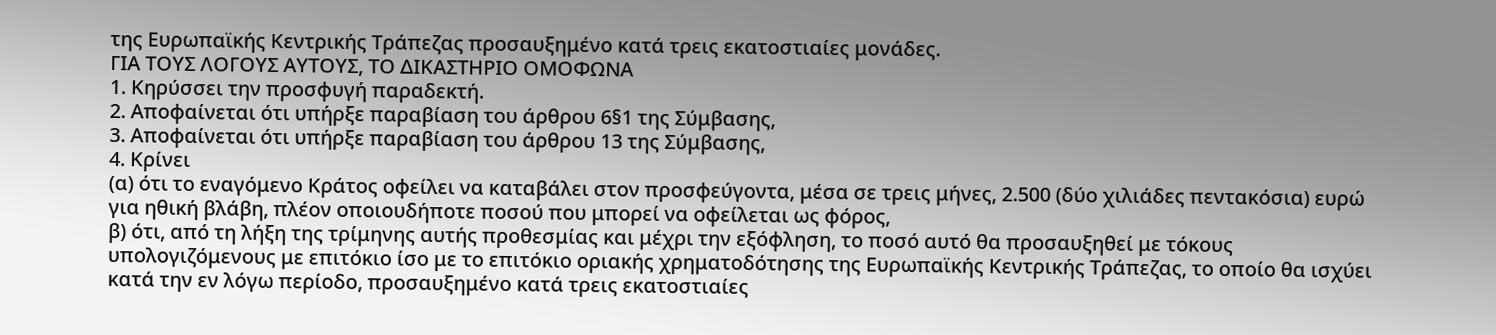της Ευρωπαϊκής Κεντρικής Τράπεζας προσαυξημένο κατά τρεις εκατοστιαίες μονάδες.
ΓΙΑ ΤΟΥΣ ΛΟΓΟΥΣ ΑΥΤΟΥΣ, ΤΟ ΔΙΚΑΣΤΗΡΙΟ ΟΜΟΦΩΝΑ
1. Κηρύσσει την προσφυγή παραδεκτή.
2. Αποφαίνεται ότι υπήρξε παραβίαση του άρθρου 6§1 της Σύμβασης,
3. Αποφαίνεται ότι υπήρξε παραβίαση του άρθρου 13 της Σύμβασης,
4. Κρίνει
(α) ότι το εναγόμενο Κράτος οφείλει να καταβάλει στον προσφεύγοντα, μέσα σε τρεις μήνες, 2.500 (δύο χιλιάδες πεντακόσια) ευρώ για ηθική βλάβη, πλέον οποιουδήποτε ποσού που μπορεί να οφείλεται ως φόρος,
β) ότι, από τη λήξη της τρίμηνης αυτής προθεσμίας και μέχρι την εξόφληση, το ποσό αυτό θα προσαυξηθεί με τόκους υπολογιζόμενους με επιτόκιο ίσο με το επιτόκιο οριακής χρηματοδότησης της Ευρωπαϊκής Κεντρικής Τράπεζας, το οποίο θα ισχύει κατά την εν λόγω περίοδο, προσαυξημένο κατά τρεις εκατοστιαίες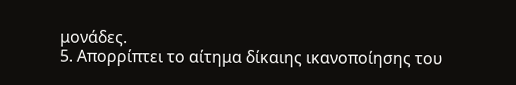μονάδες.
5. Απορρίπτει το αίτημα δίκαιης ικανοποίησης του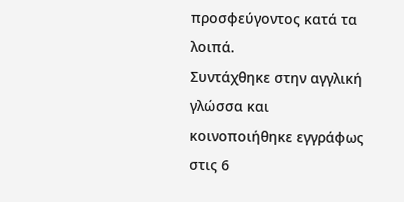προσφεύγοντος κατά τα λοιπά.
Συντάχθηκε στην αγγλική γλώσσα και κοινοποιήθηκε εγγράφως στις 6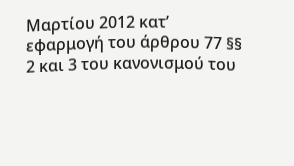Μαρτίου 2012 κατ’ εφαρμογή του άρθρου 77 §§ 2 και 3 του κανονισμού του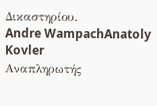Δικαστηρίου.
Andre WampachAnatoly Kovler
Αναπληρωτής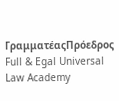ΓραμματέαςΠρόεδρος
Full & Egal Universal Law Academy